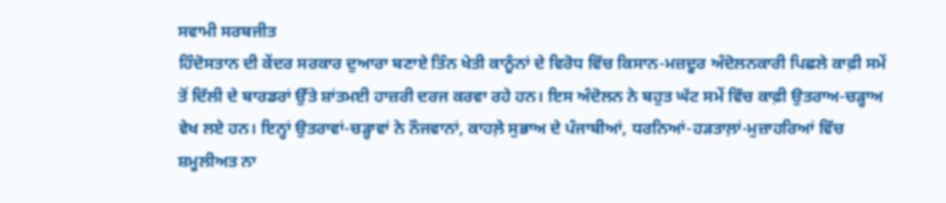ਸਵਾਮੀ ਸਰਬਜੀਤ
ਹਿੰਦੋਸਤਾਨ ਦੀ ਕੇਂਦਰ ਸਰਕਾਰ ਦੁਆਰਾ ਬਣਾਏ ਤਿੰਨ ਖੇਤੀ ਕਾਨੂੰਨਾਂ ਦੇ ਵਿਰੋਧ ਵਿੱਚ ਕਿਸਾਨ-ਮਜ਼ਦੂਰ ਅੰਦੋਲਨਕਾਰੀ ਪਿਛਲੇ ਕਾਫ਼ੀ ਸਮੇਂ ਤੋਂ ਦਿੱਲੀ ਦੇ ਬਾਰਡਰਾਂ ਉੱਤੇ ਸ਼ਾਂਤਮਈ ਹਾਜ਼ਰੀ ਦਰਜ ਕਰਵਾ ਰਹੇ ਹਨ। ਇਸ ਅੰਦੋਲਨ ਨੇ ਬਹੁਤ ਘੱਟ ਸਮੇਂ ਵਿੱਚ ਕਾਫ਼ੀ ਉਤਰਾਅ-ਚੜ੍ਹਾਅ ਵੇਖ ਲਏ ਹਨ। ਇਨ੍ਹਾਂ ਉਤਰਾਵਾਂ-ਚੜ੍ਹਾਵਾਂ ਨੇ ਨੌਜਵਾਨਾਂ, ਕਾਹਲ਼ੇ ਸੁਭਾਅ ਦੇ ਪੰਜਾਬੀਆਂ, ਧਰਨਿਆਂ-ਹੜਤਾਲ਼ਾਂ-ਮੁਜ਼ਾਹਰਿਆਂ ਵਿੱਚ ਸ਼ਮੂਲੀਅਤ ਨਾ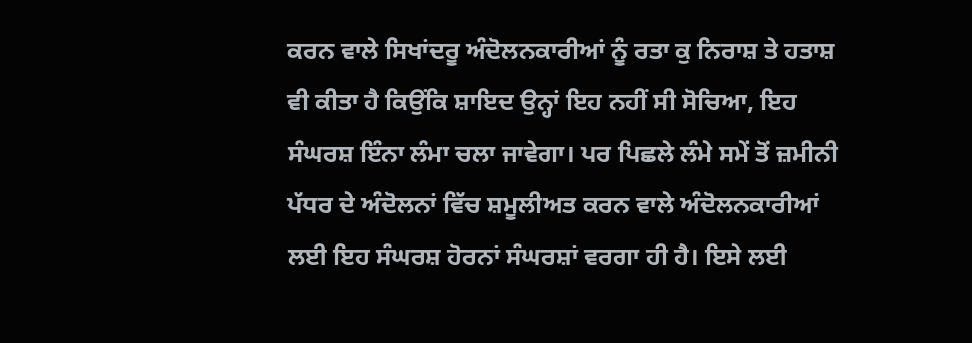ਕਰਨ ਵਾਲੇ ਸਿਖਾਂਦਰੂ ਅੰਦੋਲਨਕਾਰੀਆਂ ਨੂੰ ਰਤਾ ਕੁ ਨਿਰਾਸ਼ ਤੇ ਹਤਾਸ਼ ਵੀ ਕੀਤਾ ਹੈ ਕਿਉਂਕਿ ਸ਼ਾਇਦ ਉਨ੍ਹਾਂ ਇਹ ਨਹੀਂ ਸੀ ਸੋਚਿਆ, ਇਹ ਸੰਘਰਸ਼ ਇੰਨਾ ਲੰਮਾ ਚਲਾ ਜਾਵੇਗਾ। ਪਰ ਪਿਛਲੇ ਲੰਮੇ ਸਮੇਂ ਤੋਂ ਜ਼ਮੀਨੀ ਪੱਧਰ ਦੇ ਅੰਦੋਲਨਾਂ ਵਿੱਚ ਸ਼ਮੂਲੀਅਤ ਕਰਨ ਵਾਲੇ ਅੰਦੋਲਨਕਾਰੀਆਂ ਲਈ ਇਹ ਸੰਘਰਸ਼ ਹੋਰਨਾਂ ਸੰਘਰਸ਼ਾਂ ਵਰਗਾ ਹੀ ਹੈ। ਇਸੇ ਲਈ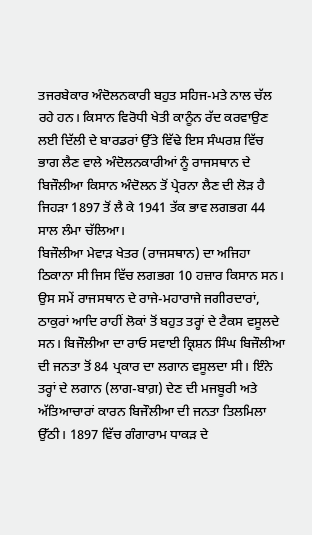ਤਜਰਬੇਕਾਰ ਅੰਦੋਲਨਕਾਰੀ ਬਹੁਤ ਸਹਿਜ-ਮਤੇ ਨਾਲ ਚੱਲ ਰਹੇ ਹਨ। ਕਿਸਾਨ ਵਿਰੋਧੀ ਖੇਤੀ ਕਾਨੂੰਨ ਰੱਦ ਕਰਵਾਉਣ ਲਈ ਦਿੱਲੀ ਦੇ ਬਾਰਡਰਾਂ ਉੱਤੇ ਵਿੱਢੇ ਇਸ ਸੰਘਰਸ਼ ਵਿੱਚ ਭਾਗ ਲੈਣ ਵਾਲੇ ਅੰਦੋਲਨਕਾਰੀਆਂ ਨੂੰ ਰਾਜਸਥਾਨ ਦੇ ਬਿਜੌਲੀਆ ਕਿਸਾਨ ਅੰਦੋਲਨ ਤੋਂ ਪ੍ਰੇਰਨਾ ਲੈਣ ਦੀ ਲੋੜ ਹੈ ਜਿਹੜਾ 1897 ਤੋਂ ਲੈ ਕੇ 1941 ਤੱਕ ਭਾਵ ਲਗਭਗ 44 ਸਾਲ ਲੰਮਾ ਚੱਲਿਆ।
ਬਿਜੌਲੀਆ ਮੇਵਾੜ ਖੇਤਰ (ਰਾਜਸਥਾਨ) ਦਾ ਅਜਿਹਾ ਠਿਕਾਨਾ ਸੀ ਜਿਸ ਵਿੱਚ ਲਗਭਗ 10 ਹਜ਼ਾਰ ਕਿਸਾਨ ਸਨ। ਉਸ ਸਮੇਂ ਰਾਜਸਥਾਨ ਦੇ ਰਾਜੇ-ਮਹਾਰਾਜੇ ਜਗੀਰਦਾਰਾਂ, ਠਾਕੁਰਾਂ ਆਦਿ ਰਾਹੀਂ ਲੋਕਾਂ ਤੋਂ ਬਹੁਤ ਤਰ੍ਹਾਂ ਦੇ ਟੈਕਸ ਵਸੂਲਦੇ ਸਨ। ਬਿਜੌਲੀਆ ਦਾ ਰਾਓ ਸਵਾਈ ਕ੍ਰਿਸ਼ਨ ਸਿੰਘ ਬਿਜੌਲੀਆ ਦੀ ਜਨਤਾ ਤੋਂ 84 ਪ੍ਰਕਾਰ ਦਾ ਲਗਾਨ ਵਸੂਲਦਾ ਸੀ। ਇੰਨੇ ਤਰ੍ਹਾਂ ਦੇ ਲਗਾਨ (ਲਾਗ-ਬਾਗ਼) ਦੇਣ ਦੀ ਮਜਬੂਰੀ ਅਤੇ ਅੱਤਿਆਚਾਰਾਂ ਕਾਰਨ ਬਿਜੌਲੀਆ ਦੀ ਜਨਤਾ ਤਿਲਮਿਲਾ ਉੱਠੀ। 1897 ਵਿੱਚ ਗੰਗਾਰਾਮ ਧਾਕੜ ਦੇ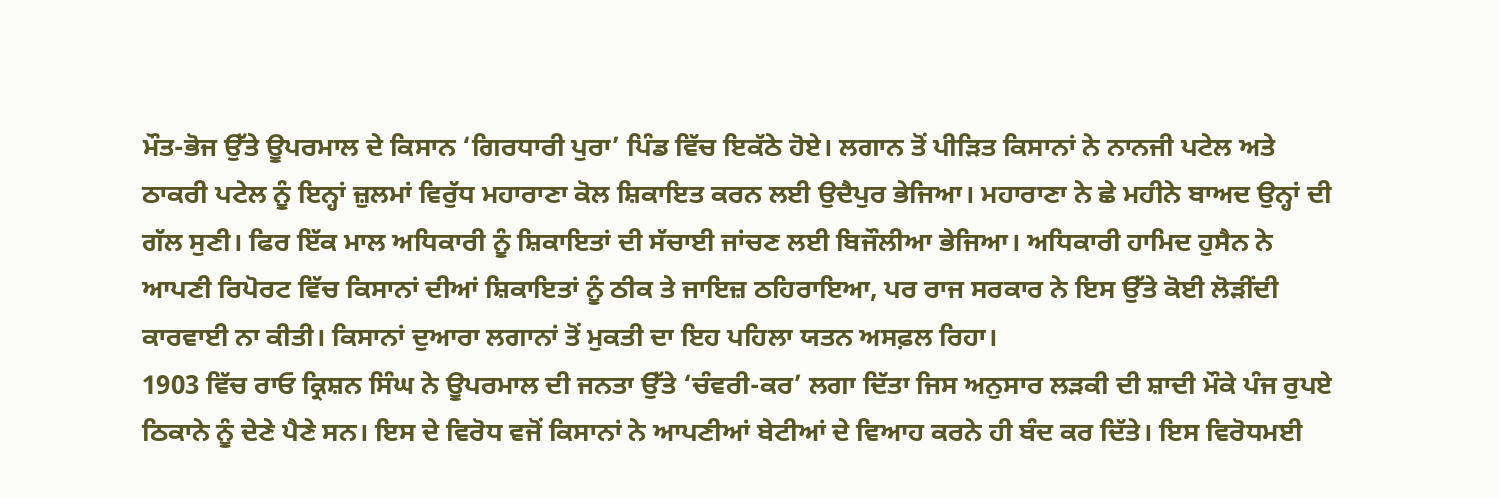ਮੌਤ-ਭੋਜ ਉੱਤੇ ਊਪਰਮਾਲ ਦੇ ਕਿਸਾਨ ‘ਗਿਰਧਾਰੀ ਪੁਰਾ’ ਪਿੰਡ ਵਿੱਚ ਇਕੱਠੇ ਹੋਏ। ਲਗਾਨ ਤੋਂ ਪੀੜਿਤ ਕਿਸਾਨਾਂ ਨੇ ਨਾਨਜੀ ਪਟੇਲ ਅਤੇ ਠਾਕਰੀ ਪਟੇਲ ਨੂੰ ਇਨ੍ਹਾਂ ਜ਼ੁਲਮਾਂ ਵਿਰੁੱਧ ਮਹਾਰਾਣਾ ਕੋਲ ਸ਼ਿਕਾਇਤ ਕਰਨ ਲਈ ਉਦੈਪੁਰ ਭੇਜਿਆ। ਮਹਾਰਾਣਾ ਨੇ ਛੇ ਮਹੀਨੇ ਬਾਅਦ ਉਨ੍ਹਾਂ ਦੀ ਗੱਲ ਸੁਣੀ। ਫਿਰ ਇੱਕ ਮਾਲ ਅਧਿਕਾਰੀ ਨੂੰ ਸ਼ਿਕਾਇਤਾਂ ਦੀ ਸੱਚਾਈ ਜਾਂਚਣ ਲਈ ਬਿਜੌਲੀਆ ਭੇਜਿਆ। ਅਧਿਕਾਰੀ ਹਾਮਿਦ ਹੁਸੈਨ ਨੇ ਆਪਣੀ ਰਿਪੋਰਟ ਵਿੱਚ ਕਿਸਾਨਾਂ ਦੀਆਂ ਸ਼ਿਕਾਇਤਾਂ ਨੂੰ ਠੀਕ ਤੇ ਜਾਇਜ਼ ਠਹਿਰਾਇਆ, ਪਰ ਰਾਜ ਸਰਕਾਰ ਨੇ ਇਸ ਉੱਤੇ ਕੋਈ ਲੋੜੀਂਦੀ ਕਾਰਵਾਈ ਨਾ ਕੀਤੀ। ਕਿਸਾਨਾਂ ਦੁਆਰਾ ਲਗਾਨਾਂ ਤੋਂ ਮੁਕਤੀ ਦਾ ਇਹ ਪਹਿਲਾ ਯਤਨ ਅਸਫ਼ਲ ਰਿਹਾ।
1903 ਵਿੱਚ ਰਾਓ ਕ੍ਰਿਸ਼ਨ ਸਿੰਘ ਨੇ ਊਪਰਮਾਲ ਦੀ ਜਨਤਾ ਉੱਤੇ ‘ਚੰਵਰੀ-ਕਰ’ ਲਗਾ ਦਿੱਤਾ ਜਿਸ ਅਨੁਸਾਰ ਲੜਕੀ ਦੀ ਸ਼ਾਦੀ ਮੌਕੇ ਪੰਜ ਰੁਪਏ ਠਿਕਾਨੇ ਨੂੰ ਦੇਣੇ ਪੈਣੇ ਸਨ। ਇਸ ਦੇ ਵਿਰੋਧ ਵਜੋਂ ਕਿਸਾਨਾਂ ਨੇ ਆਪਣੀਆਂ ਬੇਟੀਆਂ ਦੇ ਵਿਆਹ ਕਰਨੇ ਹੀ ਬੰਦ ਕਰ ਦਿੱਤੇ। ਇਸ ਵਿਰੋਧਮਈ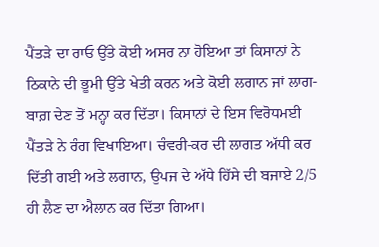ਪੈਂਤੜੇ ਦਾ ਰਾਓ ਉੱਤੇ ਕੋਈ ਅਸਰ ਨਾ ਹੋਇਆ ਤਾਂ ਕਿਸਾਨਾਂ ਨੇ ਠਿਕਾਨੇ ਦੀ ਭੂਮੀ ਉੱਤੇ ਖੇਤੀ ਕਰਨ ਅਤੇ ਕੋਈ ਲਗਾਨ ਜਾਂ ਲਾਗ-ਬਾਗ਼ ਦੇਣ ਤੋਂ ਮਨ੍ਹਾ ਕਰ ਦਿੱਤਾ। ਕਿਸਾਨਾਂ ਦੇ ਇਸ ਵਿਰੋਧਮਈ ਪੈਂਤੜੇ ਨੇ ਰੰਗ ਵਿਖਾਇਆ। ਚੰਵਰੀ-ਕਰ ਦੀ ਲਾਗਤ ਅੱਧੀ ਕਰ ਦਿੱਤੀ ਗਈ ਅਤੇ ਲਗਾਨ, ਉਪਜ ਦੇ ਅੱਧੇ ਹਿੱਸੇ ਦੀ ਬਜਾਏ 2/5 ਹੀ ਲੈਣ ਦਾ ਐਲਾਨ ਕਰ ਦਿੱਤਾ ਗਿਆ।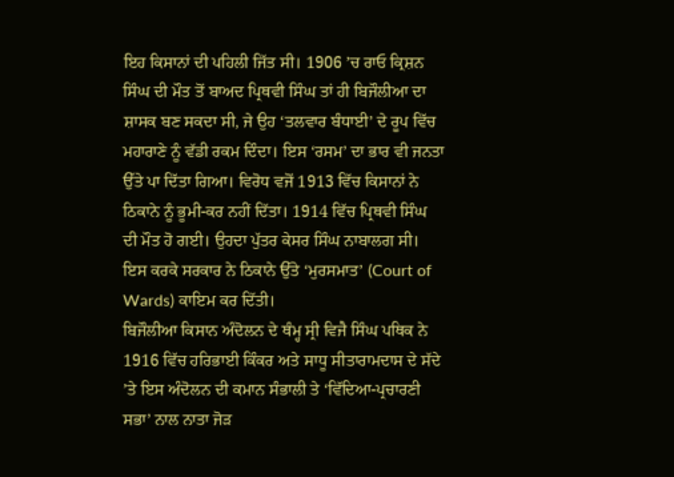ਇਹ ਕਿਸਾਨਾਂ ਦੀ ਪਹਿਲੀ ਜਿੱਤ ਸੀ। 1906 ’ਚ ਰਾਓ ਕ੍ਰਿਸ਼ਨ ਸਿੰਘ ਦੀ ਮੌਤ ਤੋਂ ਬਾਅਦ ਪ੍ਰਿਥਵੀ ਸਿੰਘ ਤਾਂ ਹੀ ਬਿਜੌਲੀਆ ਦਾ ਸ਼ਾਸਕ ਬਣ ਸਕਦਾ ਸੀ, ਜੇ ਉਹ ‘ਤਲਵਾਰ ਬੰਧਾਈ’ ਦੇ ਰੂਪ ਵਿੱਚ ਮਹਾਰਾਣੇ ਨੂੰ ਵੱਡੀ ਰਕਮ ਦਿੰਦਾ। ਇਸ ‘ਰਸਮ’ ਦਾ ਭਾਰ ਵੀ ਜਨਤਾ ਉੱਤੇ ਪਾ ਦਿੱਤਾ ਗਿਆ। ਵਿਰੋਧ ਵਜੋਂ 1913 ਵਿੱਚ ਕਿਸਾਨਾਂ ਨੇ ਠਿਕਾਨੇ ਨੂੰ ਭੂਮੀ-ਕਰ ਨਹੀਂ ਦਿੱਤਾ। 1914 ਵਿੱਚ ਪ੍ਰਿਥਵੀ ਸਿੰਘ ਦੀ ਮੌਤ ਹੋ ਗਈ। ਉਹਦਾ ਪੁੱਤਰ ਕੇਸਰ ਸਿੰਘ ਨਾਬਾਲਗ ਸੀ। ਇਸ ਕਰਕੇ ਸਰਕਾਰ ਨੇ ਠਿਕਾਨੇ ਉੱਤੇ ‘ਮੁਰਸਮਾਤ’ (Court of Wards) ਕਾਇਮ ਕਰ ਦਿੱਤੀ।
ਬਿਜੌਲੀਆ ਕਿਸਾਨ ਅੰਦੋਲਨ ਦੇ ਥੰਮ੍ਹ ਸ੍ਰੀ ਵਿਜੈ ਸਿੰਘ ਪਥਿਕ ਨੇ 1916 ਵਿੱਚ ਹਰਿਭਾਈ ਕਿੰਕਰ ਅਤੇ ਸਾਧੂ ਸੀਤਾਰਾਮਦਾਸ ਦੇ ਸੱਦੇ ’ਤੇ ਇਸ ਅੰਦੋਲਨ ਦੀ ਕਮਾਨ ਸੰਭਾਲੀ ਤੇ ‘ਵਿੱਦਿਆ-ਪ੍ਰਚਾਰਣੀ ਸਭਾ’ ਨਾਲ ਨਾਤਾ ਜੋੜ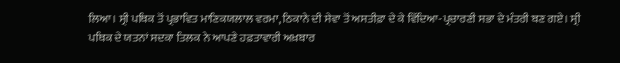ਲਿਆ। ਸ੍ਰੀ ਪਥਿਕ ਤੋਂ ਪ੍ਰਭਾਵਿਤ ਮਾਣਿਕਯਲਾਲ ਵਰਮਾ, ਠਿਕਾਨੇ ਦੀ ਸੇਵਾ ਤੋਂ ਅਸਤੀਫ਼ਾ ਦੇ ਕੇ ਵਿੱਦਿਆ-ਪ੍ਰਚਾਰਣੀ ਸਭਾ ਦੇ ਮੰਤਰੀ ਬਣ ਗਏ। ਸ੍ਰੀ ਪਥਿਕ ਦੇ ਯਤਨਾਂ ਸਦਕਾ ਤਿਲਕ ਨੇ ਆਪਣੇ ਹਫ਼ਤਾਵਾਰੀ ਅਖ਼ਬਾਰ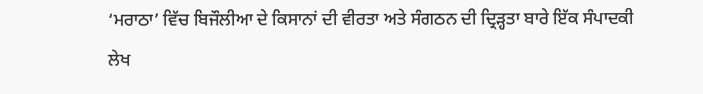‘ਮਰਾਠਾ’ ਵਿੱਚ ਬਿਜੌਲੀਆ ਦੇ ਕਿਸਾਨਾਂ ਦੀ ਵੀਰਤਾ ਅਤੇ ਸੰਗਠਨ ਦੀ ਦ੍ਰਿੜ੍ਹਤਾ ਬਾਰੇ ਇੱਕ ਸੰਪਾਦਕੀ ਲੇਖ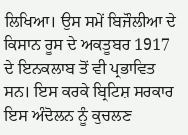ਲਿਖਿਆ। ਉਸ ਸਮੇਂ ਬਿਜੌਲੀਆ ਦੇ ਕਿਸਾਨ ਰੂਸ ਦੇ ਅਕਤੂਬਰ 1917 ਦੇ ਇਨਕਲਾਬ ਤੋਂ ਵੀ ਪ੍ਰਭਾਵਿਤ ਸਨ। ਇਸ ਕਰਕੇ ਬ੍ਰਿਟਿਸ਼ ਸਰਕਾਰ ਇਸ ਅੰਦੋਲਨ ਨੂੰ ਕੁਚਲਣ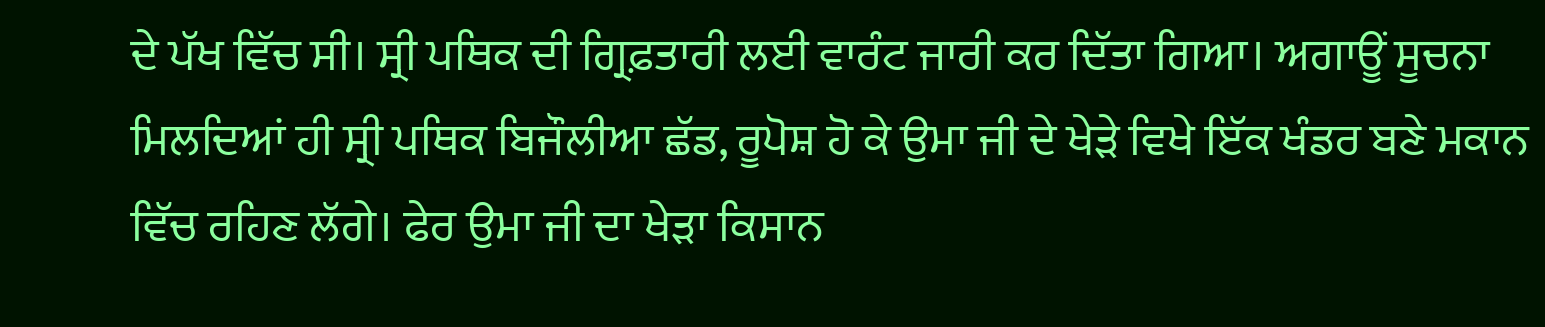ਦੇ ਪੱਖ ਵਿੱਚ ਸੀ। ਸ੍ਰੀ ਪਥਿਕ ਦੀ ਗ੍ਰਿਫ਼ਤਾਰੀ ਲਈ ਵਾਰੰਟ ਜਾਰੀ ਕਰ ਦਿੱਤਾ ਗਿਆ। ਅਗਾਊਂ ਸੂਚਨਾ ਮਿਲਦਿਆਂ ਹੀ ਸ੍ਰੀ ਪਥਿਕ ਬਿਜੌਲੀਆ ਛੱਡ, ਰੂਪੋਸ਼ ਹੋ ਕੇ ਉਮਾ ਜੀ ਦੇ ਖੇੜੇ ਵਿਖੇ ਇੱਕ ਖੰਡਰ ਬਣੇ ਮਕਾਨ ਵਿੱਚ ਰਹਿਣ ਲੱਗੇ। ਫੇਰ ਉਮਾ ਜੀ ਦਾ ਖੇੜਾ ਕਿਸਾਨ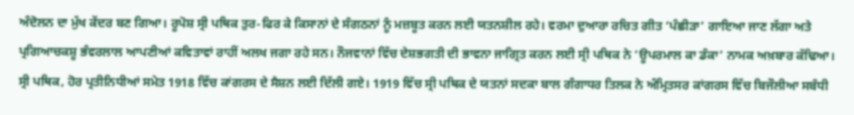ਅੰਦੋਲਨ ਦਾ ਮੁੱਖ ਕੇਂਦਰ ਬਣ ਗਿਆ। ਰੂਪੋਸ਼ ਸ੍ਰੀ ਪਥਿਕ ਤੁਰ-ਫਿਰ ਕੇ ਕਿਸਾਨਾਂ ਦੇ ਸੰਗਠਨਾਂ ਨੂੰ ਮਜ਼ਬੂਤ ਕਰਨ ਲਈ ਯਤਨਸ਼ੀਲ ਰਹੇ। ਵਰਮਾ ਦੁਆਰਾ ਰਚਿਤ ਗੀਤ ‘ਪੰਛੀੜਾ’ ਗਾਇਆ ਜਾਣ ਲੱਗਾ ਅਤੇ ਪ੍ਰਗਿਆਚਕਸ਼ੂ ਭੰਵਰਲਾਲ ਆਪਣੀਆਂ ਕਵਿਤਾਵਾਂ ਰਾਹੀਂ ਅਲਖ ਜਗਾ ਰਹੇ ਸਨ। ਨੌਜਵਾਨਾਂ ਵਿੱਚ ਦੇਸ਼ਭਗਤੀ ਦੀ ਭਾਵਨਾ ਜਾਗ੍ਰਿਤ ਕਰਨ ਲਈ ਸ੍ਰੀ ਪਥਿਕ ਨੇ ‘ਊਪਰਮਾਲ ਕਾ ਡੰਕਾ’ ਨਾਮਕ ਅਖ਼ਬਾਰ ਕੱਢਿਆ।
ਸ੍ਰੀ ਪਥਿਕ, ਹੋਰ ਪ੍ਰਤੀਨਿਧੀਆਂ ਸਮੇਤ 1918 ਵਿੱਚ ਕਾਂਗਰਸ ਦੇ ਸੈਸ਼ਨ ਲਈ ਦਿੱਲੀ ਗਏ। 1919 ਵਿੱਚ ਸ੍ਰੀ ਪਥਿਕ ਦੇ ਯਤਨਾਂ ਸਦਕਾ ਬਾਲ ਗੰਗਾਧਰ ਤਿਲਕ ਨੇ ਅੰਮ੍ਰਿਤਸਰ ਕਾਂਗਰਸ ਵਿੱਚ ਬਿਜੌਲੀਆ ਸਬੰਧੀ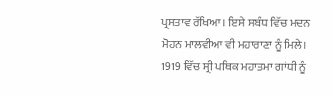ਪ੍ਰਸਤਾਵ ਰੱਖਿਆ। ਇਸੇ ਸਬੰਧ ਵਿੱਚ ਮਦਨ ਮੋਹਨ ਮਾਲਵੀਆ ਵੀ ਮਹਾਰਾਣਾ ਨੂੰ ਮਿਲੇ। 1919 ਵਿੱਚ ਸ੍ਰੀ ਪਥਿਕ ਮਹਾਤਮਾ ਗਾਂਧੀ ਨੂੰ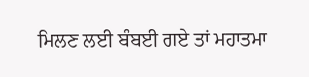ਮਿਲਣ ਲਈ ਬੰਬਈ ਗਏ ਤਾਂ ਮਹਾਤਮਾ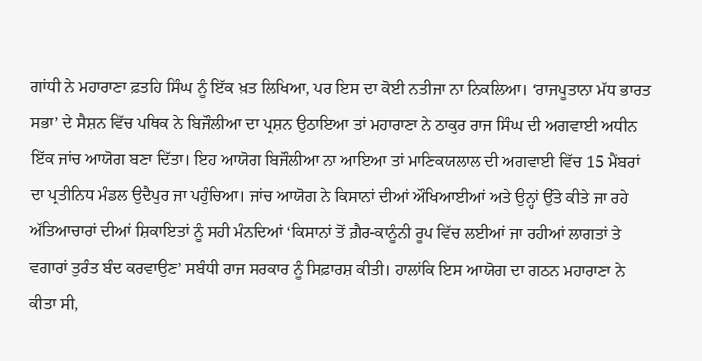ਗਾਂਧੀ ਨੇ ਮਹਾਰਾਣਾ ਫ਼ਤਹਿ ਸਿੰਘ ਨੂੰ ਇੱਕ ਖ਼ਤ ਲਿਖਿਆ, ਪਰ ਇਸ ਦਾ ਕੋਈ ਨਤੀਜਾ ਨਾ ਨਿਕਲਿਆ। ‘ਰਾਜਪੂਤਾਨਾ ਮੱਧ ਭਾਰਤ ਸਭਾ’ ਦੇ ਸੈਸ਼ਨ ਵਿੱਚ ਪਥਿਕ ਨੇ ਬਿਜੌਲੀਆ ਦਾ ਪ੍ਰਸ਼ਨ ਉਠਾਇਆ ਤਾਂ ਮਹਾਰਾਣਾ ਨੇ ਠਾਕੁਰ ਰਾਜ ਸਿੰਘ ਦੀ ਅਗਵਾਈ ਅਧੀਨ ਇੱਕ ਜਾਂਚ ਆਯੋਗ ਬਣਾ ਦਿੱਤਾ। ਇਹ ਆਯੋਗ ਬਿਜੌਲੀਆ ਨਾ ਆਇਆ ਤਾਂ ਮਾਣਿਕਯਲਾਲ ਦੀ ਅਗਵਾਈ ਵਿੱਚ 15 ਮੈਂਬਰਾਂ ਦਾ ਪ੍ਰਤੀਨਿਧ ਮੰਡਲ ਉਦੈਪੁਰ ਜਾ ਪਹੁੰਚਿਆ। ਜਾਂਚ ਆਯੋਗ ਨੇ ਕਿਸਾਨਾਂ ਦੀਆਂ ਔਖਿਆਈਆਂ ਅਤੇ ਉਨ੍ਹਾਂ ਉੱਤੇ ਕੀਤੇ ਜਾ ਰਹੇ ਅੱਤਿਆਚਾਰਾਂ ਦੀਆਂ ਸ਼ਿਕਾਇਤਾਂ ਨੂੰ ਸਹੀ ਮੰਨਦਿਆਂ ‘ਕਿਸਾਨਾਂ ਤੋਂ ਗ਼ੈਰ-ਕਾਨੂੰਨੀ ਰੂਪ ਵਿੱਚ ਲਈਆਂ ਜਾ ਰਹੀਆਂ ਲਾਗਤਾਂ ਤੇ ਵਗਾਰਾਂ ਤੁਰੰਤ ਬੰਦ ਕਰਵਾਉਣ’ ਸਬੰਧੀ ਰਾਜ ਸਰਕਾਰ ਨੂੰ ਸਿਫ਼ਾਰਸ਼ ਕੀਤੀ। ਹਾਲਾਂਕਿ ਇਸ ਆਯੋਗ ਦਾ ਗਠਨ ਮਹਾਰਾਣਾ ਨੇ ਕੀਤਾ ਸੀ,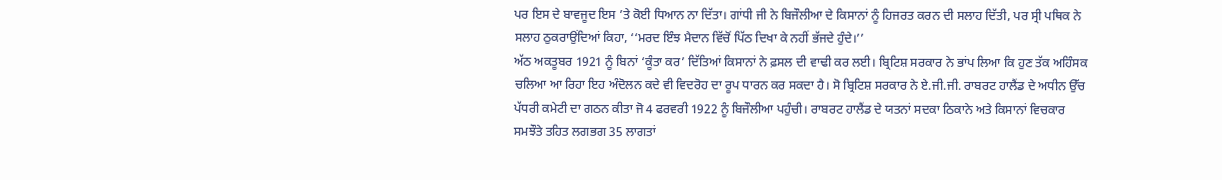ਪਰ ਇਸ ਦੇ ਬਾਵਜੂਦ ਇਸ ’ਤੇ ਕੋਈ ਧਿਆਨ ਨਾ ਦਿੱਤਾ। ਗਾਂਧੀ ਜੀ ਨੇ ਬਿਜੌਲੀਆ ਦੇ ਕਿਸਾਨਾਂ ਨੂੰ ਹਿਜਰਤ ਕਰਨ ਦੀ ਸਲਾਹ ਦਿੱਤੀ, ਪਰ ਸ੍ਰੀ ਪਥਿਕ ਨੇ ਸਲਾਹ ਠੁਕਰਾਉਂਦਿਆਂ ਕਿਹਾ, ‘‘ਮਰਦ ਇੰਝ ਮੈਦਾਨ ਵਿੱਚੋਂ ਪਿੱਠ ਦਿਖਾ ਕੇ ਨਹੀਂ ਭੱਜਦੇ ਹੁੰਦੇ।’’
ਅੱਠ ਅਕਤੂਬਰ 1921 ਨੂੰ ਬਿਨਾਂ ‘ਕੂੰਤਾ ਕਰ’ ਦਿੱਤਿਆਂ ਕਿਸਾਨਾਂ ਨੇ ਫ਼ਸਲ ਦੀ ਵਾਢੀ ਕਰ ਲਈ। ਬ੍ਰਿਟਿਸ਼ ਸਰਕਾਰ ਨੇ ਭਾਂਪ ਲਿਆ ਕਿ ਹੁਣ ਤੱਕ ਅਹਿੰਸਕ ਚਲਿਆ ਆ ਰਿਹਾ ਇਹ ਅੰਦੋਲਨ ਕਦੇ ਵੀ ਵਿਦਰੋਹ ਦਾ ਰੂਪ ਧਾਰਨ ਕਰ ਸਕਦਾ ਹੈ। ਸੋ ਬ੍ਰਿਟਿਸ਼ ਸਰਕਾਰ ਨੇ ਏ.ਜੀ.ਜੀ. ਰਾਬਰਟ ਹਾਲੈਂਡ ਦੇ ਅਧੀਨ ਉੱਚ ਪੱਧਰੀ ਕਮੇਟੀ ਦਾ ਗਠਨ ਕੀਤਾ ਜੋ 4 ਫਰਵਰੀ 1922 ਨੂੰ ਬਿਜੌਲੀਆ ਪਹੁੰਚੀ। ਰਾਬਰਟ ਹਾਲੈਂਡ ਦੇ ਯਤਨਾਂ ਸਦਕਾ ਠਿਕਾਨੇ ਅਤੇ ਕਿਸਾਨਾਂ ਵਿਚਕਾਰ ਸਮਝੌਤੇ ਤਹਿਤ ਲਗਭਗ 35 ਲਾਗਤਾਂ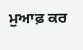ਮੁਆਫ਼ ਕਰ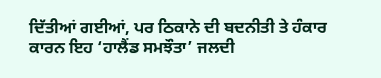ਦਿੱਤੀਆਂ ਗਈਆਂ, ਪਰ ਠਿਕਾਨੇ ਦੀ ਬਦਨੀਤੀ ਤੇ ਹੰਕਾਰ ਕਾਰਨ ਇਹ ‘ਹਾਲੈਂਡ ਸਮਝੌਤਾ’ ਜਲਦੀ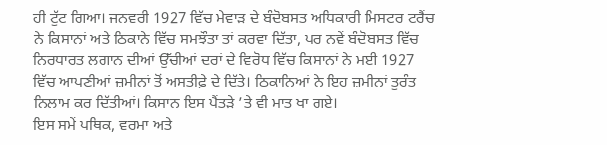ਹੀ ਟੁੱਟ ਗਿਆ। ਜਨਵਰੀ 1927 ਵਿੱਚ ਮੇਵਾੜ ਦੇ ਬੰਦੋਬਸਤ ਅਧਿਕਾਰੀ ਮਿਸਟਰ ਟਰੈਂਚ ਨੇ ਕਿਸਾਨਾਂ ਅਤੇ ਠਿਕਾਨੇ ਵਿੱਚ ਸਮਝੌਤਾ ਤਾਂ ਕਰਵਾ ਦਿੱਤਾ, ਪਰ ਨਵੇਂ ਬੰਦੋਬਸਤ ਵਿੱਚ ਨਿਰਧਾਰਤ ਲਗਾਨ ਦੀਆਂ ਉੱਚੀਆਂ ਦਰਾਂ ਦੇ ਵਿਰੋਧ ਵਿੱਚ ਕਿਸਾਨਾਂ ਨੇ ਮਈ 1927 ਵਿੱਚ ਆਪਣੀਆਂ ਜ਼ਮੀਨਾਂ ਤੋਂ ਅਸਤੀਫ਼ੇ ਦੇ ਦਿੱਤੇ। ਠਿਕਾਨਿਆਂ ਨੇ ਇਹ ਜ਼ਮੀਨਾਂ ਤੁਰੰਤ ਨਿਲਾਮ ਕਰ ਦਿੱਤੀਆਂ। ਕਿਸਾਨ ਇਸ ਪੈਂਤੜੇ ’ਤੇ ਵੀ ਮਾਤ ਖਾ ਗਏ।
ਇਸ ਸਮੇਂ ਪਥਿਕ, ਵਰਮਾ ਅਤੇ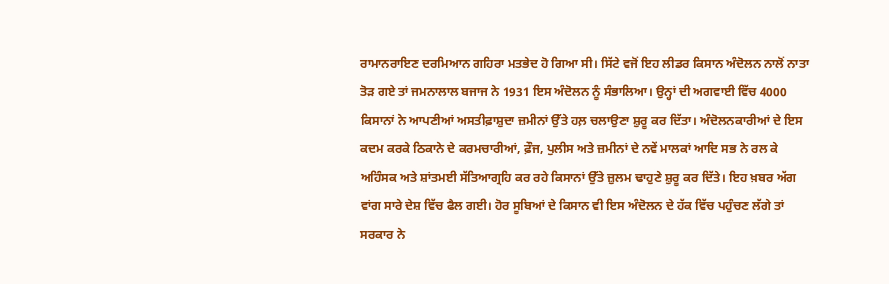ਰਾਮਾਨਰਾਇਣ ਦਰਮਿਆਨ ਗਹਿਰਾ ਮਤਭੇਦ ਹੋ ਗਿਆ ਸੀ। ਸਿੱਟੇ ਵਜੋਂ ਇਹ ਲੀਡਰ ਕਿਸਾਨ ਅੰਦੋਲਨ ਨਾਲੋਂ ਨਾਤਾ ਤੋੜ ਗਏ ਤਾਂ ਜਮਨਾਲਾਲ ਬਜਾਜ ਨੇ 1931 ਇਸ ਅੰਦੋਲਨ ਨੂੰ ਸੰਭਾਲਿਆ। ਉਨ੍ਹਾਂ ਦੀ ਅਗਵਾਈ ਵਿੱਚ 4000 ਕਿਸਾਨਾਂ ਨੇ ਆਪਣੀਆਂ ਅਸਤੀਫ਼ਾਸ਼ੁਦਾ ਜ਼ਮੀਨਾਂ ਉੱਤੇ ਹਲ਼ ਚਲਾਉਣਾ ਸ਼ੁਰੂ ਕਰ ਦਿੱਤਾ। ਅੰਦੋਲਨਕਾਰੀਆਂ ਦੇ ਇਸ ਕਦਮ ਕਰਕੇ ਠਿਕਾਨੇ ਦੇ ਕਰਮਚਾਰੀਆਂ, ਫ਼ੌਜ, ਪੁਲੀਸ ਅਤੇ ਜ਼ਮੀਨਾਂ ਦੇ ਨਵੇਂ ਮਾਲਕਾਂ ਆਦਿ ਸਭ ਨੇ ਰਲ ਕੇ ਅਹਿੰਸਕ ਅਤੇ ਸ਼ਾਂਤਮਈ ਸੱਤਿਆਗ੍ਰਹਿ ਕਰ ਰਹੇ ਕਿਸਾਨਾਂ ਉੱਤੇ ਜ਼ੁਲਮ ਢਾਹੁਣੇ ਸ਼ੁਰੂ ਕਰ ਦਿੱਤੇ। ਇਹ ਖ਼ਬਰ ਅੱਗ ਵਾਂਗ ਸਾਰੇ ਦੇਸ਼ ਵਿੱਚ ਫੈਲ ਗਈ। ਹੋਰ ਸੂਬਿਆਂ ਦੇ ਕਿਸਾਨ ਵੀ ਇਸ ਅੰਦੋਲਨ ਦੇ ਹੱਕ ਵਿੱਚ ਪਹੁੰਚਣ ਲੱਗੇ ਤਾਂ ਸਰਕਾਰ ਨੇ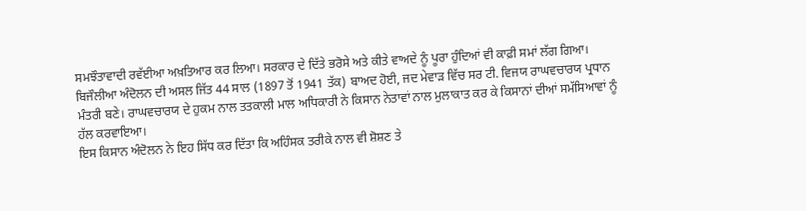ਸਮਝੌਤਾਵਾਦੀ ਰਵੱਈਆ ਅਖ਼ਤਿਆਰ ਕਰ ਲਿਆ। ਸਰਕਾਰ ਦੇ ਦਿੱਤੇ ਭਰੋਸੇ ਅਤੇ ਕੀਤੇ ਵਾਅਦੇ ਨੂੰ ਪੂਰਾ ਹੁੰਦਿਆਂ ਵੀ ਕਾਫ਼ੀ ਸਮਾਂ ਲੱਗ ਗਿਆ। ਬਿਜੌਲੀਆ ਅੰਦੋਲਨ ਦੀ ਅਸਲ ਜਿੱਤ 44 ਸਾਲ (1897 ਤੋਂ 1941 ਤੱਕ) ਬਾਅਦ ਹੋਈ, ਜਦ ਮੇਵਾੜ ਵਿੱਚ ਸਰ ਟੀ. ਵਿਜਯ ਰਾਘਵਚਾਰਯ ਪ੍ਰਧਾਨ ਮੰਤਰੀ ਬਣੇ। ਰਾਘਵਚਾਰਯ ਦੇ ਹੁਕਮ ਨਾਲ ਤਤਕਾਲੀ ਮਾਲ ਅਧਿਕਾਰੀ ਨੇ ਕਿਸਾਨ ਨੇਤਾਵਾਂ ਨਾਲ ਮੁਲਾਕਾਤ ਕਰ ਕੇ ਕਿਸਾਨਾਂ ਦੀਆਂ ਸਮੱਸਿਆਵਾਂ ਨੂੰ ਹੱਲ ਕਰਵਾਇਆ।
ਇਸ ਕਿਸਾਨ ਅੰਦੋਲਨ ਨੇ ਇਹ ਸਿੱਧ ਕਰ ਦਿੱਤਾ ਕਿ ਅਹਿੰਸਕ ਤਰੀਕੇ ਨਾਲ ਵੀ ਸ਼ੋਸ਼ਣ ਤੇ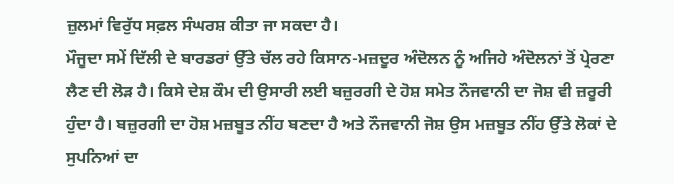ਜ਼ੁਲਮਾਂ ਵਿਰੁੱਧ ਸਫ਼ਲ ਸੰਘਰਸ਼ ਕੀਤਾ ਜਾ ਸਕਦਾ ਹੈ।
ਮੌਜੂਦਾ ਸਮੇਂ ਦਿੱਲੀ ਦੇ ਬਾਰਡਰਾਂ ਉੱਤੇ ਚੱਲ ਰਹੇ ਕਿਸਾਨ-ਮਜ਼ਦੂਰ ਅੰਦੋਲਨ ਨੂੰ ਅਜਿਹੇ ਅੰਦੋਲਨਾਂ ਤੋਂ ਪ੍ਰੇਰਣਾ ਲੈਣ ਦੀ ਲੋੜ ਹੈ। ਕਿਸੇ ਦੇਸ਼ ਕੌਮ ਦੀ ਉਸਾਰੀ ਲਈ ਬਜ਼ੁਰਗੀ ਦੇ ਹੋਸ਼ ਸਮੇਤ ਨੌਜਵਾਨੀ ਦਾ ਜੋਸ਼ ਵੀ ਜ਼ਰੂਰੀ ਹੁੰਦਾ ਹੈ। ਬਜ਼ੁਰਗੀ ਦਾ ਹੋਸ਼ ਮਜ਼ਬੂਤ ਨੀਂਹ ਬਣਦਾ ਹੈ ਅਤੇ ਨੌਜਵਾਨੀ ਜੋਸ਼ ਉਸ ਮਜ਼ਬੂਤ ਨੀਂਹ ਉੱਤੇ ਲੋਕਾਂ ਦੇ ਸੁਪਨਿਆਂ ਦਾ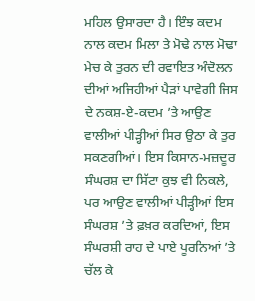ਮਹਿਲ ਉਸਾਰਦਾ ਹੈ। ਇੰਝ ਕਦਮ ਨਾਲ ਕਦਮ ਮਿਲਾ ਤੇ ਮੋਢੇ ਨਾਲ ਮੋਢਾ ਮੇਚ ਕੇ ਤੁਰਨ ਦੀ ਰਵਾਇਤ ਅੰਦੋਲਨ ਦੀਆਂ ਅਜਿਹੀਆਂ ਪੈੜਾਂ ਪਾਵੇਗੀ ਜਿਸ ਦੇ ਨਕਸ਼-ਏ-ਕਦਮ ’ਤੇ ਆਉਣ ਵਾਲੀਆਂ ਪੀੜ੍ਹੀਆਂ ਸਿਰ ਉਠਾ ਕੇ ਤੁਰ ਸਕਣਗੀਆਂ। ਇਸ ਕਿਸਾਨ-ਮਜ਼ਦੂਰ ਸੰਘਰਸ਼ ਦਾ ਸਿੱਟਾ ਕੁਝ ਵੀ ਨਿਕਲੇ, ਪਰ ਆਉਣ ਵਾਲੀਆਂ ਪੀੜ੍ਹੀਆਂ ਇਸ ਸੰਘਰਸ਼ ’ਤੇ ਫ਼ਖ਼ਰ ਕਰਦਿਆਂ, ਇਸ ਸੰਘਰਸ਼ੀ ਰਾਹ ਦੇ ਪਾਏ ਪੂਰਨਿਆਂ ’ਤੇ ਚੱਲ ਕੇ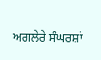ਅਗਲੇਰੇ ਸੰਘਰਸ਼ਾਂ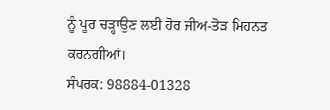ਨੂੰ ਪੂਰ ਚੜ੍ਹਾਉਣ ਲਈ ਹੋਰ ਜੀਅ-ਤੋੜ ਮਿਹਨਤ ਕਰਨਗੀਆਂ।
ਸੰਪਰਕ: 98884-01328